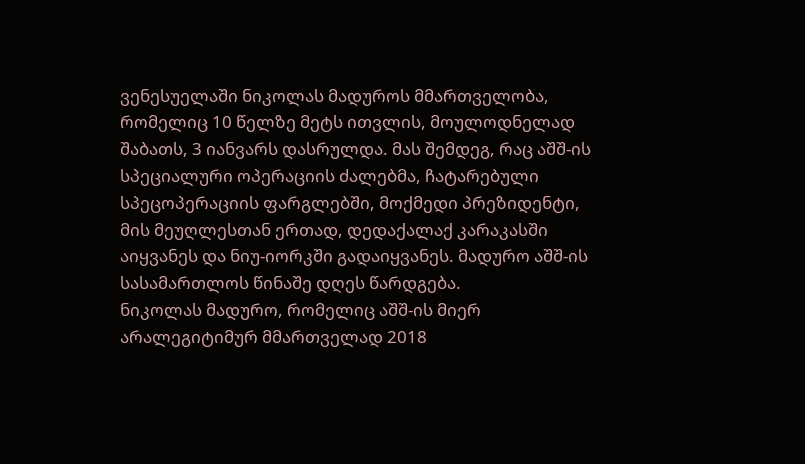ვენესუელაში ნიკოლას მადუროს მმართველობა, რომელიც 10 წელზე მეტს ითვლის, მოულოდნელად შაბათს, 3 იანვარს დასრულდა. მას შემდეგ, რაც აშშ-ის სპეციალური ოპერაციის ძალებმა, ჩატარებული სპეცოპერაციის ფარგლებში, მოქმედი პრეზიდენტი, მის მეუღლესთან ერთად, დედაქალაქ კარაკასში აიყვანეს და ნიუ-იორკში გადაიყვანეს. მადურო აშშ-ის სასამართლოს წინაშე დღეს წარდგება.
ნიკოლას მადურო, რომელიც აშშ-ის მიერ არალეგიტიმურ მმართველად 2018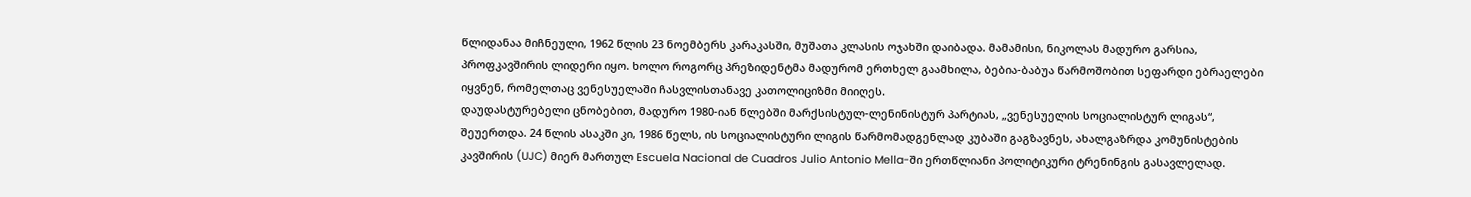წლიდანაა მიჩნეული, 1962 წლის 23 ნოემბერს კარაკასში, მუშათა კლასის ოჯახში დაიბადა. მამამისი, ნიკოლას მადურო გარსია, პროფკავშირის ლიდერი იყო. ხოლო როგორც პრეზიდენტმა მადურომ ერთხელ გაამხილა, ბებია-ბაბუა წარმოშობით სეფარდი ებრაელები იყვნენ, რომელთაც ვენესუელაში ჩასვლისთანავე კათოლიციზმი მიიღეს.
დაუდასტურებელი ცნობებით, მადურო 1980-იან წლებში მარქსისტულ-ლენინისტურ პარტიას, „ვენესუელის სოციალისტურ ლიგას“, შეუერთდა. 24 წლის ასაკში კი, 1986 წელს, ის სოციალისტური ლიგის წარმომადგენლად კუბაში გაგზავნეს, ახალგაზრდა კომუნისტების კავშირის (UJC) მიერ მართულ Escuela Nacional de Cuadros Julio Antonio Mella-ში ერთწლიანი პოლიტიკური ტრენინგის გასავლელად.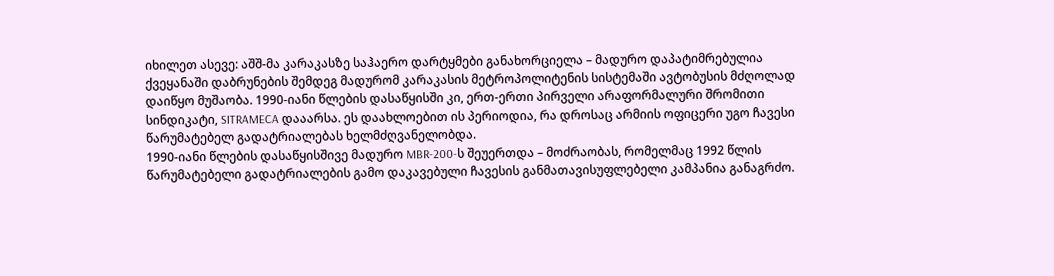იხილეთ ასევე: აშშ-მა კარაკასზე საჰაერო დარტყმები განახორციელა – მადურო დაპატიმრებულია
ქვეყანაში დაბრუნების შემდეგ მადურომ კარაკასის მეტროპოლიტენის სისტემაში ავტობუსის მძღოლად დაიწყო მუშაობა. 1990-იანი წლების დასაწყისში კი, ერთ-ერთი პირველი არაფორმალური შრომითი სინდიკატი, SITRAMECA დააარსა. ეს დაახლოებით ის პერიოდია, რა დროსაც არმიის ოფიცერი უგო ჩავესი წარუმატებელ გადატრიალებას ხელმძღვანელობდა.
1990-იანი წლების დასაწყისშივე მადურო MBR-200-ს შეუერთდა – მოძრაობას, რომელმაც 1992 წლის წარუმატებელი გადატრიალების გამო დაკავებული ჩავესის განმათავისუფლებელი კამპანია განაგრძო.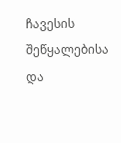ჩავესის შეწყალებისა და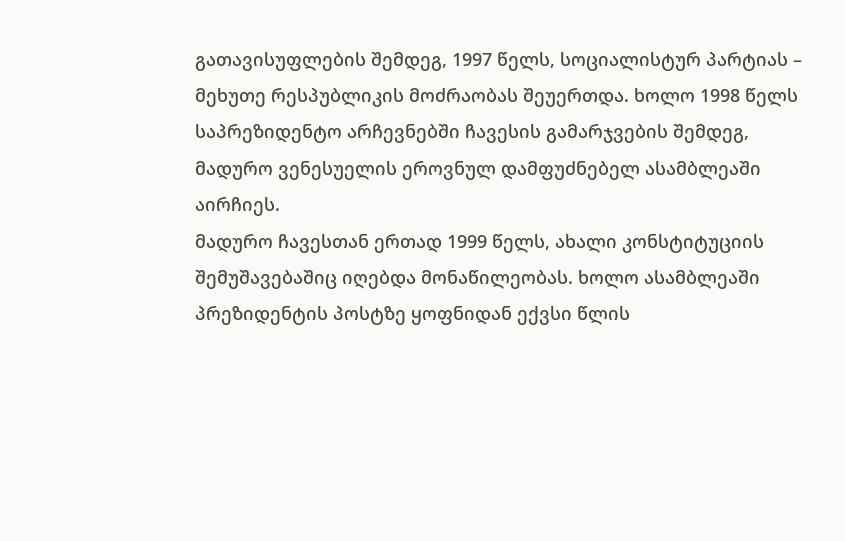გათავისუფლების შემდეგ, 1997 წელს, სოციალისტურ პარტიას – მეხუთე რესპუბლიკის მოძრაობას შეუერთდა. ხოლო 1998 წელს საპრეზიდენტო არჩევნებში ჩავესის გამარჯვების შემდეგ, მადურო ვენესუელის ეროვნულ დამფუძნებელ ასამბლეაში აირჩიეს.
მადურო ჩავესთან ერთად 1999 წელს, ახალი კონსტიტუციის შემუშავებაშიც იღებდა მონაწილეობას. ხოლო ასამბლეაში პრეზიდენტის პოსტზე ყოფნიდან ექვსი წლის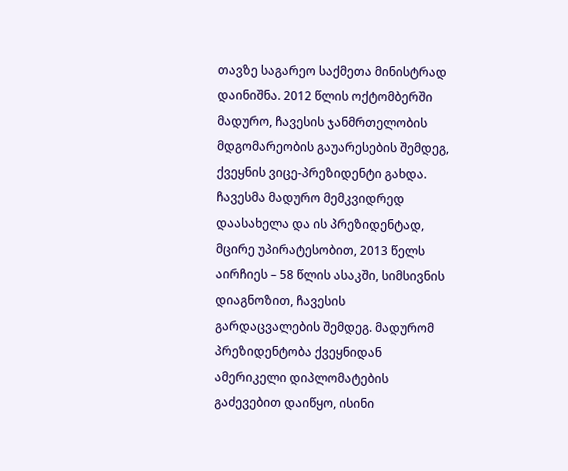თავზე საგარეო საქმეთა მინისტრად დაინიშნა. 2012 წლის ოქტომბერში მადურო, ჩავესის ჯანმრთელობის მდგომარეობის გაუარესების შემდეგ, ქვეყნის ვიცე-პრეზიდენტი გახდა.
ჩავესმა მადურო მემკვიდრედ დაასახელა და ის პრეზიდენტად, მცირე უპირატესობით, 2013 წელს აირჩიეს – 58 წლის ასაკში, სიმსივნის დიაგნოზით, ჩავესის გარდაცვალების შემდეგ. მადურომ პრეზიდენტობა ქვეყნიდან ამერიკელი დიპლომატების გაძევებით დაიწყო, ისინი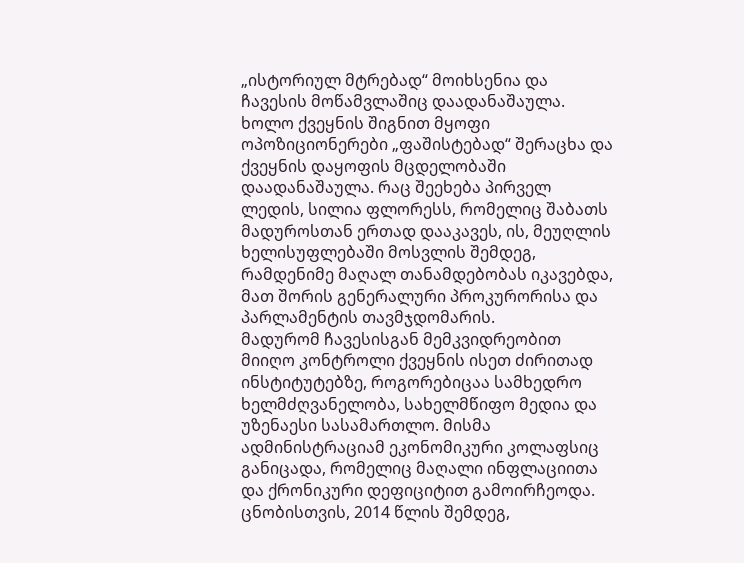„ისტორიულ მტრებად“ მოიხსენია და ჩავესის მოწამვლაშიც დაადანაშაულა. ხოლო ქვეყნის შიგნით მყოფი ოპოზიციონერები „ფაშისტებად“ შერაცხა და ქვეყნის დაყოფის მცდელობაში დაადანაშაულა. რაც შეეხება პირველ ლედის, სილია ფლორესს, რომელიც შაბათს მადუროსთან ერთად დააკავეს, ის, მეუღლის ხელისუფლებაში მოსვლის შემდეგ, რამდენიმე მაღალ თანამდებობას იკავებდა, მათ შორის გენერალური პროკურორისა და პარლამენტის თავმჯდომარის.
მადურომ ჩავესისგან მემკვიდრეობით მიიღო კონტროლი ქვეყნის ისეთ ძირითად ინსტიტუტებზე, როგორებიცაა სამხედრო ხელმძღვანელობა, სახელმწიფო მედია და უზენაესი სასამართლო. მისმა ადმინისტრაციამ ეკონომიკური კოლაფსიც განიცადა, რომელიც მაღალი ინფლაციითა და ქრონიკური დეფიციტით გამოირჩეოდა. ცნობისთვის, 2014 წლის შემდეგ,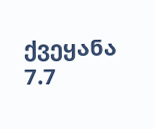ქვეყანა 7.7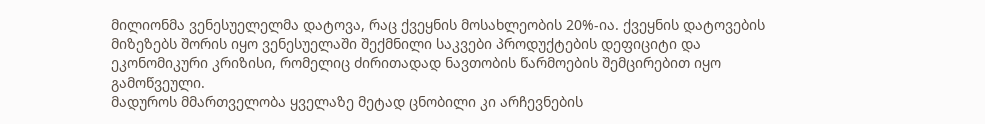მილიონმა ვენესუელელმა დატოვა, რაც ქვეყნის მოსახლეობის 20%-ია. ქვეყნის დატოვების მიზეზებს შორის იყო ვენესუელაში შექმნილი საკვები პროდუქტების დეფიციტი და ეკონომიკური კრიზისი, რომელიც ძირითადად ნავთობის წარმოების შემცირებით იყო გამოწვეული.
მადუროს მმართველობა ყველაზე მეტად ცნობილი კი არჩევნების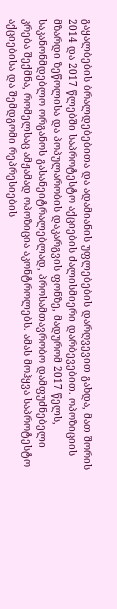გაყალბების ბრალდებებითა და ადამიანის უფლებების დარღვევით გახდა, მათ შორის 2014 და 2017 წლებში საპროტესტო აქციების ძალისმიერი დარბევებით. ოპოზიციის მზარდი ზეწოლისა და პოპულარობის დაკარგვის ფონზე, მადურომ 2017 წელს, საკანონმდებლო ორგანოს გასანეიტრალებლად, პროსამთავრობო დამფუძნებელი კრება შექმნა, რომელსაც ამჟამად ოპოზიცია აკონტროლებს. ამას მოჰყვა საპროტესტო აქციებისა და შემდგომი რეპრესიების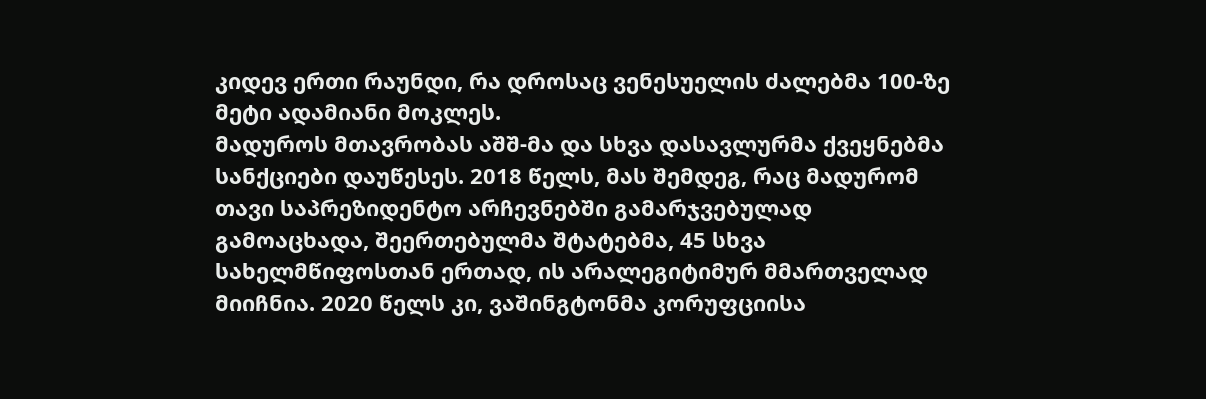კიდევ ერთი რაუნდი, რა დროსაც ვენესუელის ძალებმა 100-ზე მეტი ადამიანი მოკლეს.
მადუროს მთავრობას აშშ-მა და სხვა დასავლურმა ქვეყნებმა სანქციები დაუწესეს. 2018 წელს, მას შემდეგ, რაც მადურომ თავი საპრეზიდენტო არჩევნებში გამარჯვებულად გამოაცხადა, შეერთებულმა შტატებმა, 45 სხვა სახელმწიფოსთან ერთად, ის არალეგიტიმურ მმართველად მიიჩნია. 2020 წელს კი, ვაშინგტონმა კორუფციისა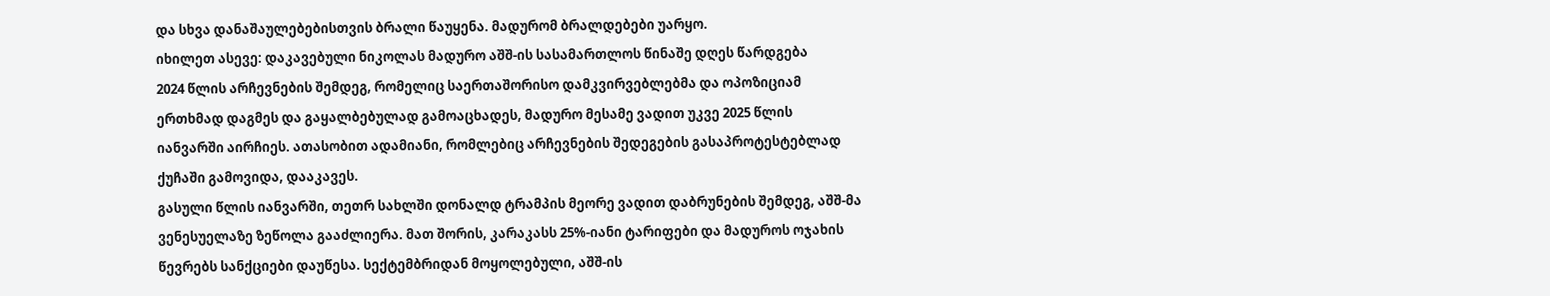და სხვა დანაშაულებებისთვის ბრალი წაუყენა. მადურომ ბრალდებები უარყო.
იხილეთ ასევე: დაკავებული ნიკოლას მადურო აშშ-ის სასამართლოს წინაშე დღეს წარდგება
2024 წლის არჩევნების შემდეგ, რომელიც საერთაშორისო დამკვირვებლებმა და ოპოზიციამ ერთხმად დაგმეს და გაყალბებულად გამოაცხადეს, მადურო მესამე ვადით უკვე 2025 წლის იანვარში აირჩიეს. ათასობით ადამიანი, რომლებიც არჩევნების შედეგების გასაპროტესტებლად ქუჩაში გამოვიდა, დააკავეს.
გასული წლის იანვარში, თეთრ სახლში დონალდ ტრამპის მეორე ვადით დაბრუნების შემდეგ, აშშ-მა ვენესუელაზე ზეწოლა გააძლიერა. მათ შორის, კარაკასს 25%-იანი ტარიფები და მადუროს ოჯახის წევრებს სანქციები დაუწესა. სექტემბრიდან მოყოლებული, აშშ-ის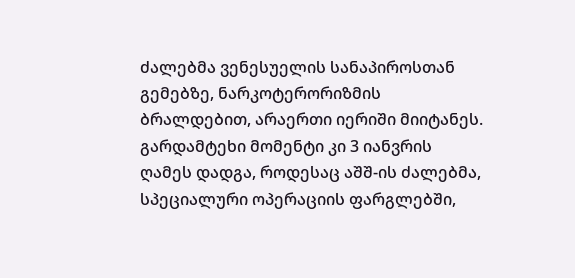ძალებმა ვენესუელის სანაპიროსთან გემებზე, ნარკოტერორიზმის ბრალდებით, არაერთი იერიში მიიტანეს. გარდამტეხი მომენტი კი 3 იანვრის ღამეს დადგა, როდესაც აშშ-ის ძალებმა, სპეციალური ოპერაციის ფარგლებში,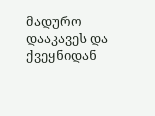მადურო დააკავეს და ქვეყნიდან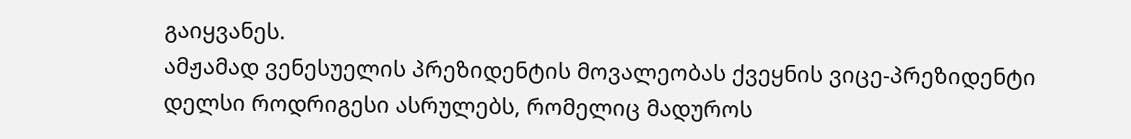გაიყვანეს.
ამჟამად ვენესუელის პრეზიდენტის მოვალეობას ქვეყნის ვიცე-პრეზიდენტი დელსი როდრიგესი ასრულებს, რომელიც მადუროს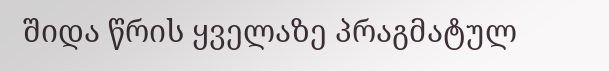შიდა წრის ყველაზე პრაგმატულ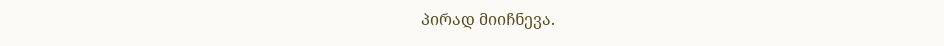პირად მიიჩნევა.